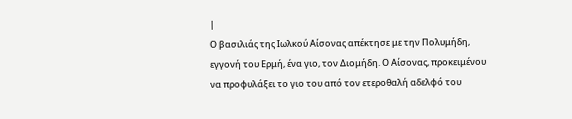|
Ο βασιλιάς της Ιωλκού Αίσονας απέκτησε με την Πολυμήδη, εγγονή του Ερμή, ένα γιο, τον Διομήδη. Ο Αίσονας, προκειμένου να προφυλάξει το γιο του από τον ετεροθαλή αδελφό του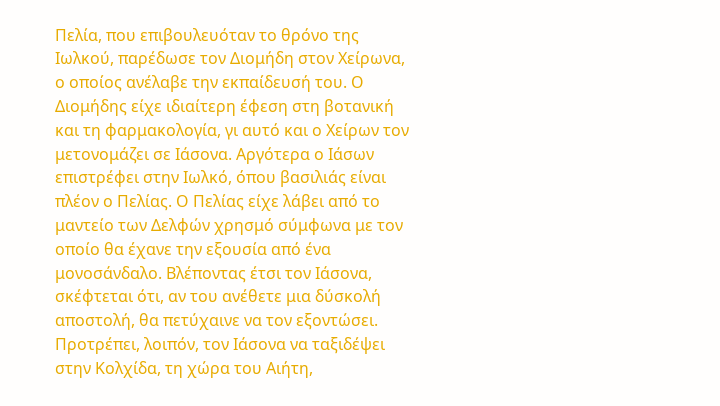Πελία, που επιβουλευόταν το θρόνο της Ιωλκού, παρέδωσε τον Διομήδη στον Χείρωνα, ο οποίος ανέλαβε την εκπαίδευσή του. Ο Διομήδης είχε ιδιαίτερη έφεση στη βοτανική και τη φαρμακολογία, γι αυτό και ο Χείρων τον μετονομάζει σε Ιάσονα. Αργότερα ο Ιάσων επιστρέφει στην Ιωλκό, όπου βασιλιάς είναι πλέον ο Πελίας. Ο Πελίας είχε λάβει από το μαντείο των Δελφών χρησμό σύμφωνα με τον οποίο θα έχανε την εξουσία από ένα μονοσάνδαλο. Βλέποντας έτσι τον Ιάσονα, σκέφτεται ότι, αν του ανέθετε μια δύσκολή αποστολή, θα πετύχαινε να τον εξοντώσει. Προτρέπει, λοιπόν, τον Ιάσονα να ταξιδέψει στην Κολχίδα, τη χώρα του Αιήτη,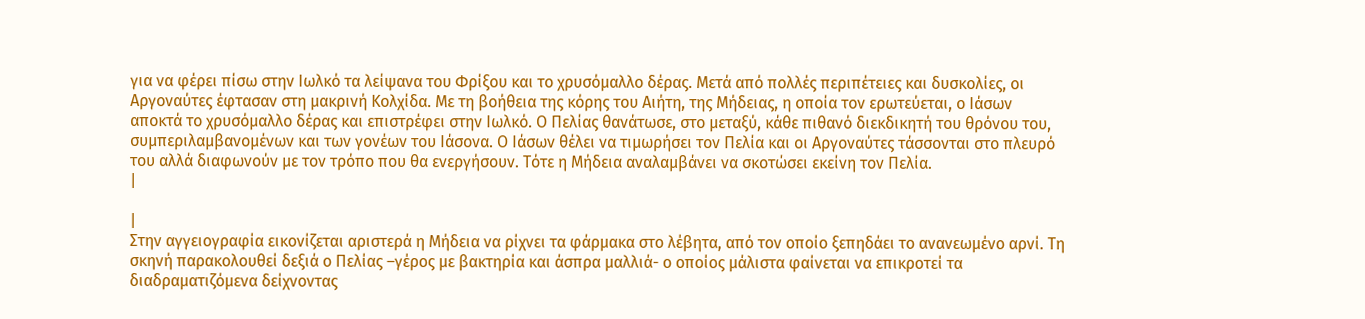για να φέρει πίσω στην Ιωλκό τα λείψανα του Φρίξου και το χρυσόμαλλο δέρας. Μετά από πολλές περιπέτειες και δυσκολίες, οι Αργοναύτες έφτασαν στη μακρινή Κολχίδα. Με τη βοήθεια της κόρης του Αιήτη, της Μήδειας, η οποία τον ερωτεύεται, ο Ιάσων αποκτά το χρυσόμαλλο δέρας και επιστρέφει στην Ιωλκό. Ο Πελίας θανάτωσε, στο μεταξύ, κάθε πιθανό διεκδικητή του θρόνου του, συμπεριλαμβανομένων και των γονέων του Ιάσονα. Ο Ιάσων θέλει να τιμωρήσει τον Πελία και οι Αργοναύτες τάσσονται στο πλευρό του αλλά διαφωνούν με τον τρόπο που θα ενεργήσουν. Τότε η Μήδεια αναλαμβάνει να σκοτώσει εκείνη τον Πελία.
|

|
Στην αγγειογραφία εικονίζεται αριστερά η Μήδεια να ρίχνει τα φάρμακα στο λέβητα, από τον οποίο ξεπηδάει το ανανεωμένο αρνί. Τη σκηνή παρακολουθεί δεξιά ο Πελίας –γέρος με βακτηρία και άσπρα μαλλιά- ο οποίος μάλιστα φαίνεται να επικροτεί τα διαδραματιζόμενα δείχνοντας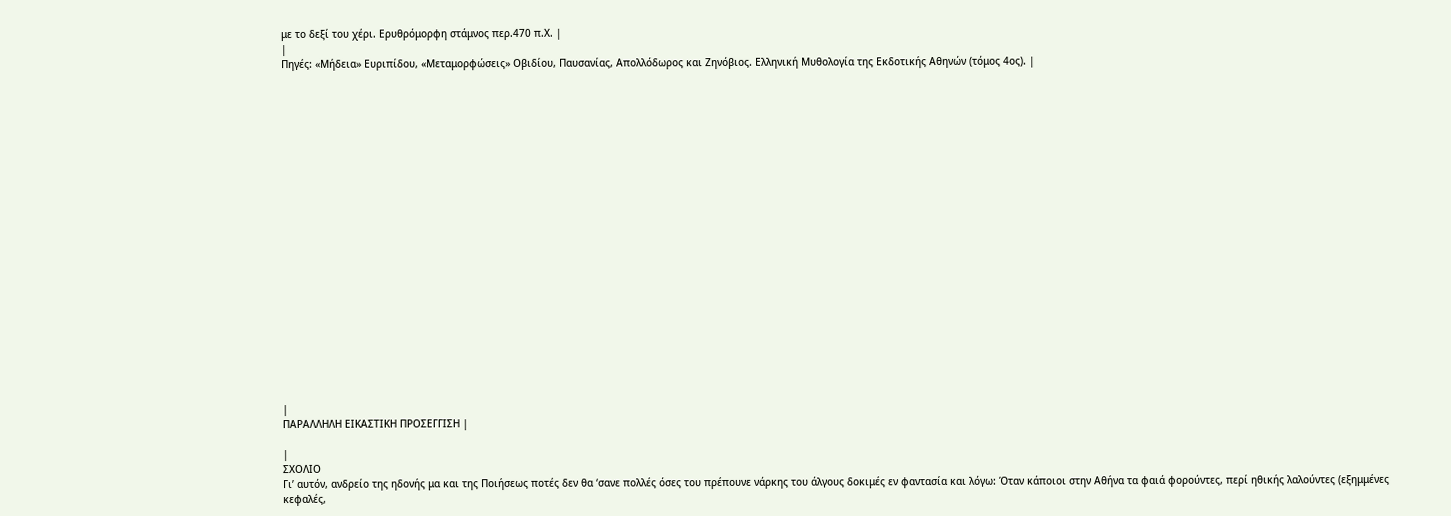με το δεξί του χέρι. Ερυθρόμορφη στάμνος περ.470 π.Χ. |
|
Πηγές: «Μήδεια» Ευριπίδου, «Μεταμορφώσεις» Οβιδίου, Παυσανίας, Απολλόδωρος και Ζηνόβιος. Ελληνική Μυθολογία της Εκδοτικής Αθηνών (τόμος 4ος). |






















|
ΠΑΡΑΛΛΗΛΗ ΕΙΚΑΣΤΙΚΗ ΠΡΟΣΕΓΓΙΣΗ |

|
ΣΧΟΛΙΟ
Γι’ αυτόν, ανδρείο της ηδονής μα και της Ποιήσεως ποτές δεν θα ‘σανε πολλές όσες του πρέπουνε νάρκης του άλγους δοκιμές εν φαντασία και λόγω: Όταν κάποιοι στην Αθήνα τα φαιά φορούντες, περί ηθικής λαλούντες (εξημμένες κεφαλές,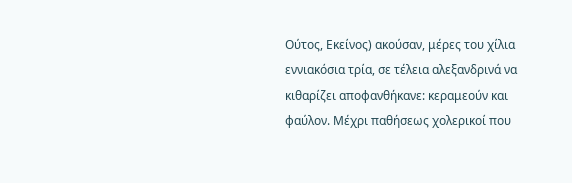Ούτος, Εκείνος) ακούσαν, μέρες του χίλια εννιακόσια τρία, σε τέλεια αλεξανδρινά να κιθαρίζει αποφανθήκανε: κεραμεούν και φαύλον. Μέχρι παθήσεως χολερικοί που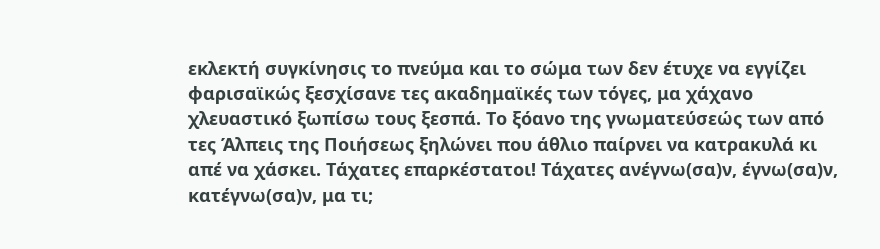εκλεκτή συγκίνησις το πνεύμα και το σώμα των δεν έτυχε να εγγίζει φαρισαϊκώς ξεσχίσανε τες ακαδημαϊκές των τόγες, μα χάχανο χλευαστικό ξωπίσω τους ξεσπά. Το ξόανο της γνωματεύσεώς των από τες Άλπεις της Ποιήσεως ξηλώνει που άθλιο παίρνει να κατρακυλά κι απέ να χάσκει. Τάχατες επαρκέστατοι! Τάχατες ανέγνω(σα)ν, έγνω(σα)ν, κατέγνω(σα)ν, μα τι;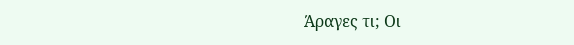Άραγες τι; Οι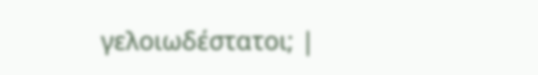γελοιωδέστατοι; |